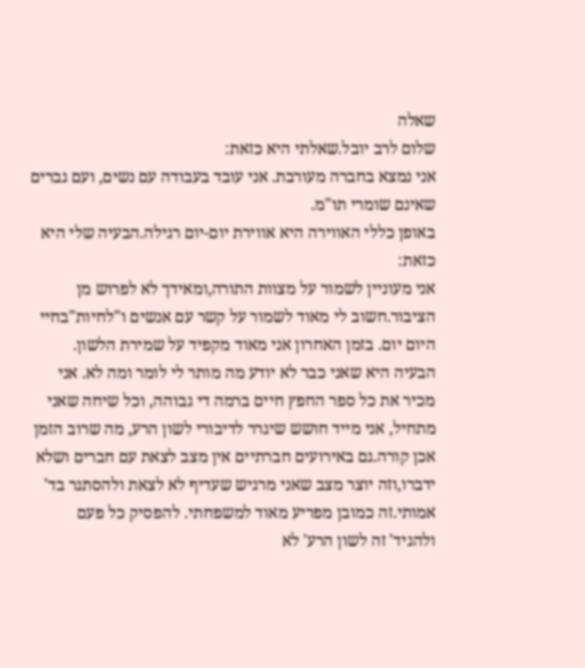שאלה
שלום לרב יובל.שאלתי היא כזאת:
אני נמצא בחברה מעורבת. אני עובד בעבודה עם נשים, ועם גברים שאינם שומרי תו"מ.
באופן כללי האווירה היא אווירת יום-יום רגילה.הבעיה שלי היא כזאת:
אני מעוניין לשמור על מצוות התורה,ומאידך לא לפרוש מן הציבור.חשוב לי מאוד לשמור על קשר עם אנשים ו"לחיות"בחיי היום יום. בזמן האחרון אני מאוד מקפיד על שמירת הלשון. הבעיה היא שאני כבר לא יודע מה מותר לי לומר ומה לא. אני מכיר את כל ספר החפץ חיים ברמה די גבוהה, וכל שיחה שאני מתחיל, אני מייד חושש שיגרר לדיבורי לשון הרע, מה שרוב הזמן אכן קורה.גם באירועים חברתיים אין מצב לצאת עם חברים ושלא ידברו,וזה יוצר מצב שאני מרגיש שעדיף לא לצאת ולהסתגר בד' אמותי.זה כמובן מפריע מאוד למשפחתי. להפסיק כל פעם ולהגיד' זה לשון הרע' לא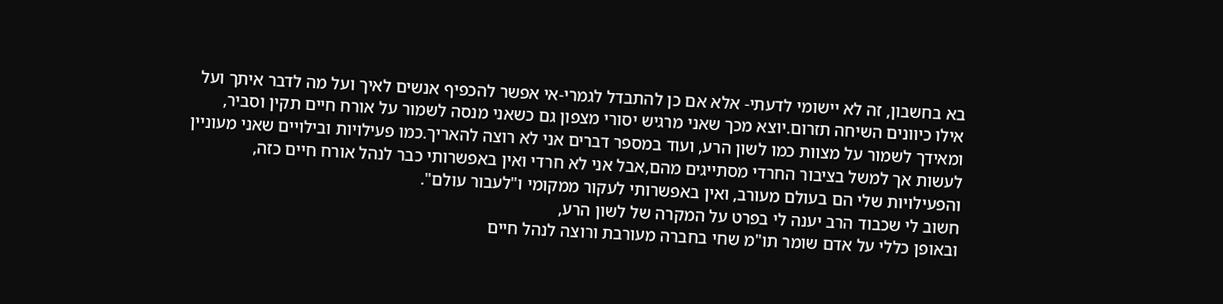בא בחשבון, זה לא יישומי לדעתי- אלא אם כן להתבדל לגמרי-אי אפשר להכפיף אנשים לאיך ועל מה לדבר איתך ועל אילו כיוונים השיחה תזרום.יוצא מכך שאני מרגיש יסורי מצפון גם כשאני מנסה לשמור על אורח חיים תקין וסביר, ומאידך לשמור על מצוות כמו לשון הרע, ועוד במספר דברים אני לא רוצה להאריך.כמו פעילויות ובילויים שאני מעוניין לעשות אך למשל בציבור החרדי מסתייגים מהם,אבל אני לא חרדי ואין באפשרותי כבר לנהל אורח חיים כזה, והפעילויות שלי הם בעולם מעורב, ואין באפשרותי לעקור ממקומי ו"לעבור עולם".
חשוב לי שכבוד הרב יענה לי בפרט על המקרה של לשון הרע,
ובאופן כללי על אדם שומר תו"מ שחי בחברה מעורבת ורוצה לנהל חיים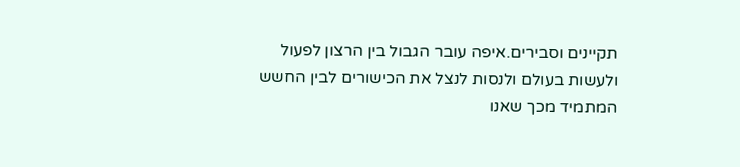תקיינים וסבירים.איפה עובר הגבול בין הרצון לפעול ולעשות בעולם ולנסות לנצל את הכישורים לבין החשש המתמיד מכך שאנו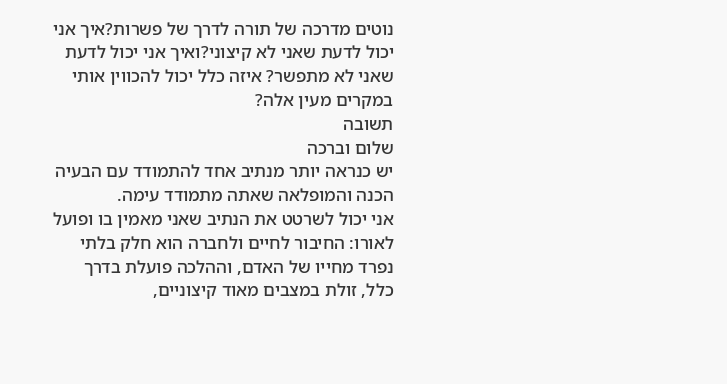נוטים מדרכה של תורה לדרך של פשרות?איך אני יכול לדעת שאני לא קיצוני?ואיך אני יכול לדעת שאני לא מתפשר? איזה כלל יכול להכווין אותי במקרים מעין אלה?
תשובה
שלום וברכה
יש כנראה יותר מנתיב אחד להתמודד עם הבעיה הכנה והמופלאה שאתה מתמודד עימה.
אני יכול לשרטט את הנתיב שאני מאמין בו ופועל לאורו: החיבור לחיים ולחברה הוא חלק בלתי נפרד מחייו של האדם, וההלכה פועלת בדרך כלל, זולת במצבים מאוד קיצוניים,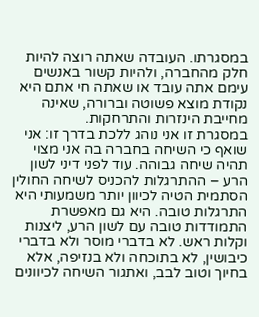במסגרתו. העובדה שאתה רוצה להיות חלק מהחברה, ולהיות קשור באנשים עימם אתה עובד או שאתה חי אתם היא נקודת מוצא פשוטה וברורה, שאינה מחייבת הינזרות והתרחקות.
במסגרת זו אני נוהג ללכת בדרך זו: אני שואף כי השיחה בחברה בה אני מצוי תהיה שיחה גבוהה. עוד לפני דיני לשון הרע – ההתרגלות להכניס לשיחה החולין הסתמית הטיה לכיוון יותר משמעותי היא התרגלות טובה. היא גם מאפשרת התמודדות טובה עם לשון הרע, ליצנות וקלות ראש. לא בדברי מוסר ולא בדברי כיבושין, לא בתוכחה ולא בנזיפה, אלא בחיוך וטוב לבב, ואתגור השיחה לכיוונים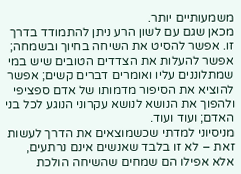משמעותיים יותר.
מכאן שגם עם לשון הרע ניתן להתמודד בדרך זו. אפשר להסיט את השיחה בחיוך ובשמחה; אפשר להעלות את הצדדים הטובים שיש במי שמתלוננים עליו ואומרים דברים קשים; אפשר להוציא את הסיפור מדמותו של אדם ספציפי ולהפוך את הנושא לנושא עקרוני הנוגע לכל בני האדם; ועוד ועוד.
מניסיוני למדתי שכשמוצאים את הדרך לעשות זאת – לא זו בלבד שאנשים אינם נרתעים, אלא אפילו הם שמחים שהשיחה הולכת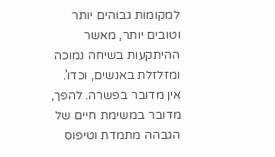למקומות גבוהים יותר וטובים יותר, מאשר ההיתקעות בשיחה נמוכה ומזלזלת באנשים, וכדו'.
אין מדובר בפשרה. להפך, מדובר במשימת חיים של הגבהה מתמדת וטיפוס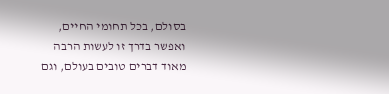בסולם, בכל תחומי החיים, ואפשר בדרך זו לעשות הרבה מאוד דברים טובים בעולם, וגם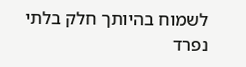לשמוח בהיותך חלק בלתי נפרד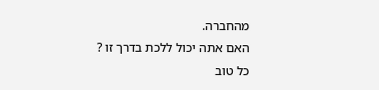מהחברה.
האם אתה יכול ללכת בדרך זו ?
כל טוב